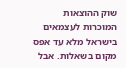שוק ההוצאות המוכרות לעצמאים בישראל מלא עד אפס מקום בשאלות. אבל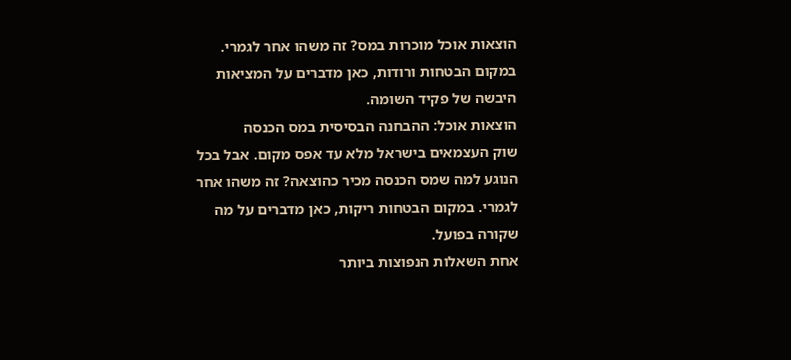הוצאות אוכל מוכרות במס? זה משהו אחר לגמרי. במקום הבטחות ורודות, כאן מדברים על המציאות היבשה של פקיד השומה.
הוצאות אוכל: ההבחנה הבסיסית במס הכנסה
שוק העצמאים בישראל מלא עד אפס מקום. אבל בכל הנוגע למה שמס הכנסה מכיר כהוצאה? זה משהו אחר לגמרי. במקום הבטחות ריקות, כאן מדברים על מה שקורה בפועל.
אחת השאלות הנפוצות ביותר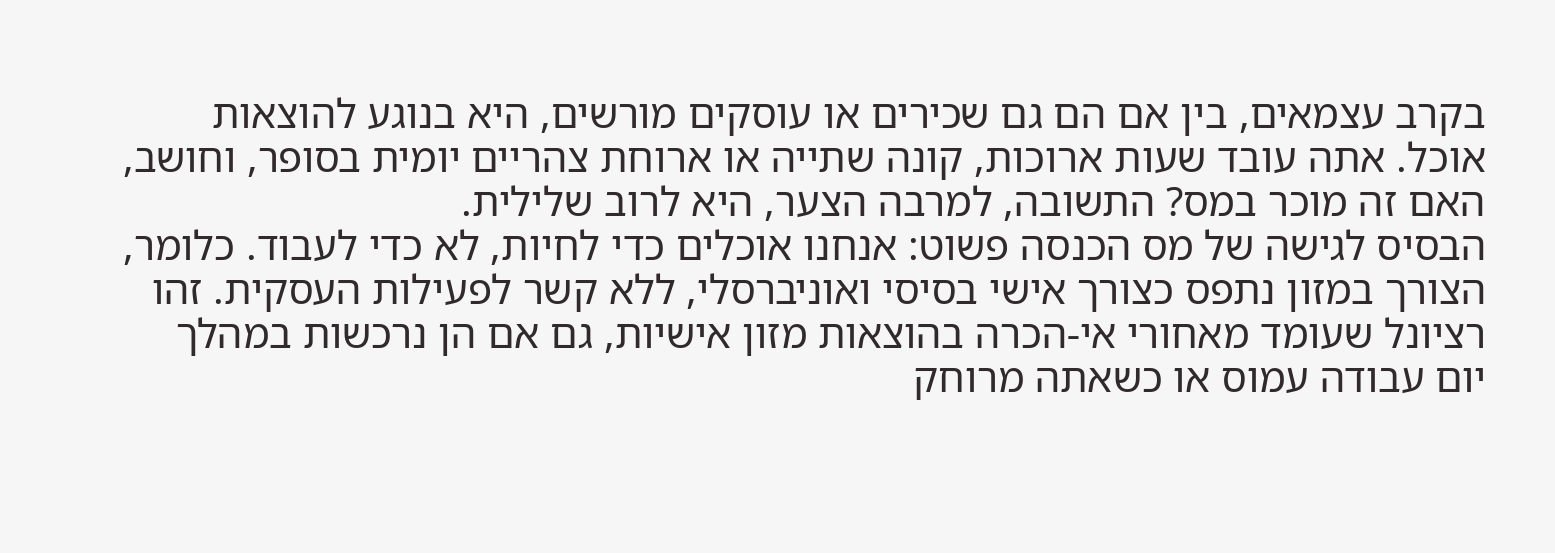בקרב עצמאים, בין אם הם גם שכירים או עוסקים מורשים, היא בנוגע להוצאות אוכל. אתה עובד שעות ארוכות, קונה שתייה או ארוחת צהריים יומית בסופר, וחושב, האם זה מוכר במס? התשובה, למרבה הצער, היא לרוב שלילית.
הבסיס לגישה של מס הכנסה פשוט: אנחנו אוכלים כדי לחיות, לא כדי לעבוד. כלומר, הצורך במזון נתפס כצורך אישי בסיסי ואוניברסלי, ללא קשר לפעילות העסקית. זהו רציונל שעומד מאחורי אי-הכרה בהוצאות מזון אישיות, גם אם הן נרכשות במהלך יום עבודה עמוס או כשאתה מרוחק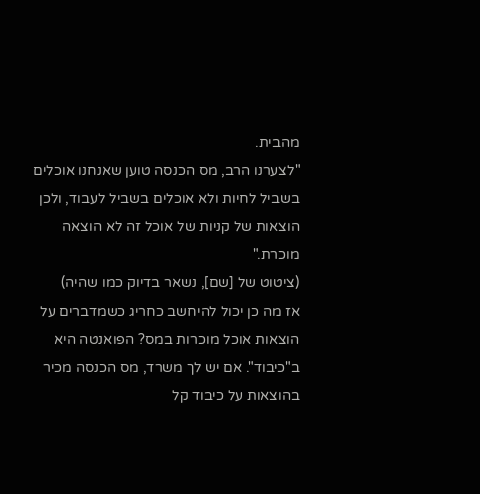מהבית.
"לצערנו הרב, מס הכנסה טוען שאנחנו אוכלים בשביל לחיות ולא אוכלים בשביל לעבוד, ולכן הוצאות של קניות של אוכל זה לא הוצאה מוכרת."
(ציטוט של [שם], נשאר בדיוק כמו שהיה)
אז מה כן יכול להיחשב כחריג כשמדברים על הוצאות אוכל מוכרות במס? הפואנטה היא ב"כיבוד". אם יש לך משרד, מס הכנסה מכיר בהוצאות על כיבוד קל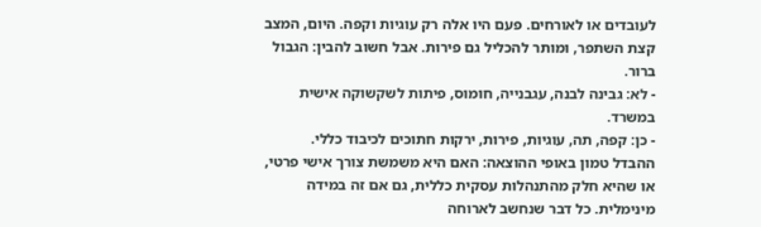לעובדים או לאורחים. פעם היו אלה רק עוגיות וקפה. היום, המצב קצת השתפר, ומותר להכליל גם פירות. אבל חשוב להבין: הגבול ברור.
- לא: גבינה לבנה, עגבנייה, חומוס, פיתות לשקשוקה אישית במשרד.
- כן: קפה, תה, עוגיות, פירות, ירקות חתוכים לכיבוד כללי.
ההבדל טמון באופי ההוצאה: האם היא משמשת צורך אישי פרטי, או שהיא חלק מהתנהלות עסקית כללית, גם אם זה במידה מינימלית. כל דבר שנחשב לארוחה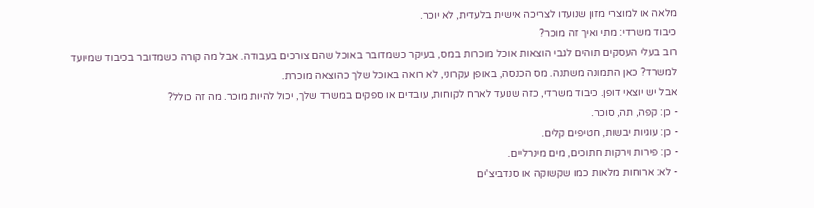מלאה או למוצרי מזון שנועדו לצריכה אישית בלעדית, לא יוכר.
כיבוד משרדי: מתי ואיך זה מוכר?
רוב בעלי העסקים תוהים לגבי הוצאות אוכל מוכרות במס, בעיקר כשמדובר באוכל שהם צורכים בעבודה. אבל מה קורה כשמדובר בכיבוד שמיועד למשרד? כאן התמונה משתנה. מס הכנסה, באופן עקרוני, לא רואה באוכל שלך כהוצאה מוכרת.
אבל יש יוצאי דופן. כיבוד משרדי, כזה שנועד לארח לקוחות, עובדים או ספקים במשרד שלך, יכול להיות מוכר. מה זה כולל?
- כן: קפה, תה, סוכר.
- כן: עוגיות יבשות, חטיפים קלים.
- כן: פירות וירקות חתוכים, מים מינרליים.
- לא: ארוחות מלאות כמו שקשוקה או סנדביצ'ים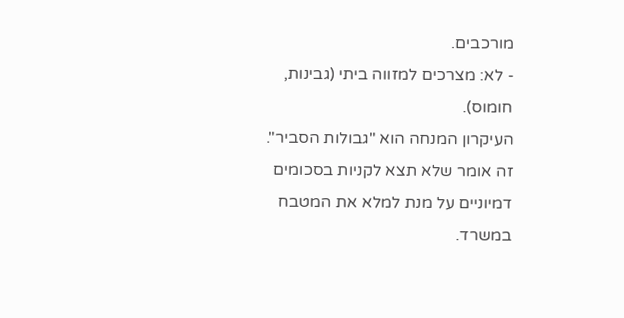מורכבים.
- לא: מצרכים למזווה ביתי (גבינות, חומוס).
העיקרון המנחה הוא "גבולות הסביר". זה אומר שלא תצא לקניות בסכומים דמיוניים על מנת למלא את המטבח במשרד.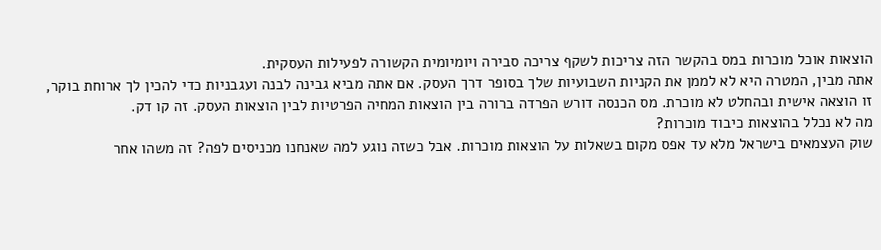הוצאות אוכל מוכרות במס בהקשר הזה צריכות לשקף צריכה סבירה ויומיומית הקשורה לפעילות העסקית.
אתה מבין, המטרה היא לא לממן את הקניות השבועיות שלך בסופר דרך העסק. אם אתה מביא גבינה לבנה ועגבניות כדי להכין לך ארוחת בוקר, זו הוצאה אישית ובהחלט לא מוכרת. מס הכנסה דורש הפרדה ברורה בין הוצאות המחיה הפרטיות לבין הוצאות העסק. זה קו דק.
מה לא נכלל בהוצאות כיבוד מוכרות?
שוק העצמאים בישראל מלא עד אפס מקום בשאלות על הוצאות מוכרות. אבל כשזה נוגע למה שאנחנו מכניסים לפה? זה משהו אחר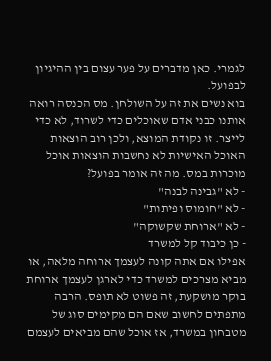לגמרי. כאן מדברים על פער עצום בין ההיגיון לבפועל.
בוא נשים את זה על השולחן. מס הכנסה רואה אותנו כבני אדם שאוכלים כדי לשרוד, לא כדי לייצר. זו נקודת המוצא, ולכן רוב הוצאות האוכל האישיות לא נחשבות הוצאות אוכל מוכרות במס. מה זה אומר בפועל?
- לא "גבינה לבנה"
- לא "חומוס ופיתות"
- לא "ארוחת שקשוקה"
- כן כיבוד קל למשרד
אפילו אם אתה קונה לעצמך ארוחה מלאה, או מביא מצרכים למשרד כדי לארגן לעצמך ארוחת בוקר מושקעת, זה פשוט לא תופס. הרבה מתפתים לחשוב שאם הם מקימים סוג של מטבחון במשרד, אז אוכל שהם מביאים לעצמם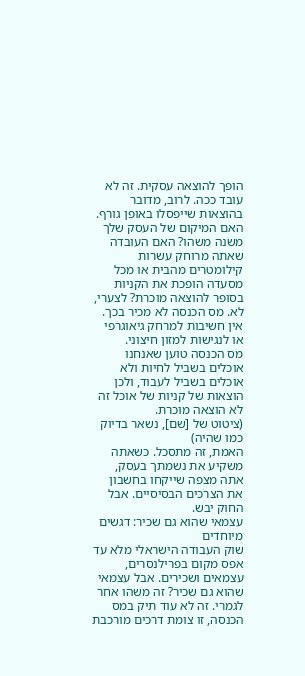הופך להוצאה עסקית. זה לא עובד ככה. לרוב, מדובר בהוצאות שייפסלו באופן גורף.
האם המיקום של העסק שלך משנה משהו? האם העובדה שאתה מרוחק עשרות קילומטרים מהבית או מכל מסעדה הופכת את הקניות בסופר להוצאה מוכרת? לצערי, לא. מס הכנסה לא מכיר בכך. אין חשיבות למרחק גיאוגרפי או לנגישות למזון חיצוני.
מס הכנסה טוען שאנחנו אוכלים בשביל לחיות ולא אוכלים בשביל לעבוד, ולכן הוצאות של קניות של אוכל זה לא הוצאה מוכרת.
(ציטוט של [שם], נשאר בדיוק כמו שהיה)
האמת, זה מתסכל. כשאתה משקיע את נשמתך בעסק, אתה מצפה שייקחו בחשבון את הצרכים הבסיסיים. אבל החוק יבש.
עצמאי שהוא גם שכיר: דגשים מיוחדים
שוק העבודה הישראלי מלא עד אפס מקום בפרילנסרים, עצמאים ושכירים. אבל עצמאי שהוא גם שכיר? זה משהו אחר לגמרי. זה לא עוד תיק במס הכנסה, זו צומת דרכים מורכבת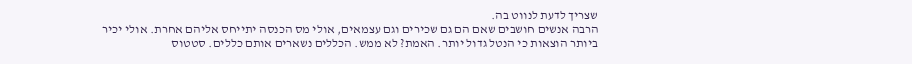שצריך לדעת לנווט בה.
הרבה אנשים חושבים שאם הם גם שכירים וגם עצמאים, אולי מס הכנסה יתייחס אליהם אחרת. אולי יכיר ביותר הוצאות כי הנטל גדול יותר. האמת? לא ממש. הכללים נשארים אותם כללים. סטטוס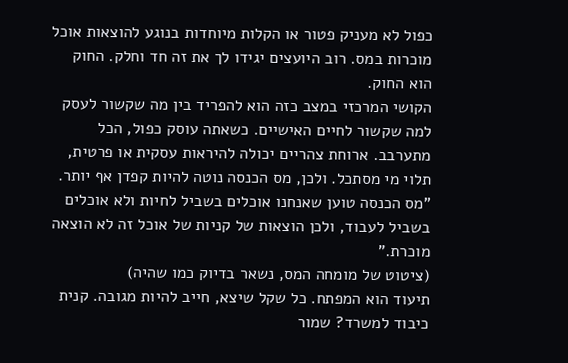כפול לא מעניק פטור או הקלות מיוחדות בנוגע להוצאות אוכל מוכרות במס. רוב היועצים יגידו לך את זה חד וחלק. החוק הוא החוק.
הקושי המרכזי במצב כזה הוא להפריד בין מה שקשור לעסק למה שקשור לחיים האישיים. כשאתה עוסק כפול, הכל מתערבב. ארוחת צהריים יכולה להיראות עסקית או פרטית, תלוי מי מסתכל. ולכן, מס הכנסה נוטה להיות קפדן אף יותר.
"מס הכנסה טוען שאנחנו אוכלים בשביל לחיות ולא אוכלים בשביל לעבוד, ולכן הוצאות של קניות של אוכל זה לא הוצאה מוכרת."
(ציטוט של מומחה המס, נשאר בדיוק כמו שהיה)
תיעוד הוא המפתח. כל שקל שיצא, חייב להיות מגובה. קנית כיבוד למשרד? שמור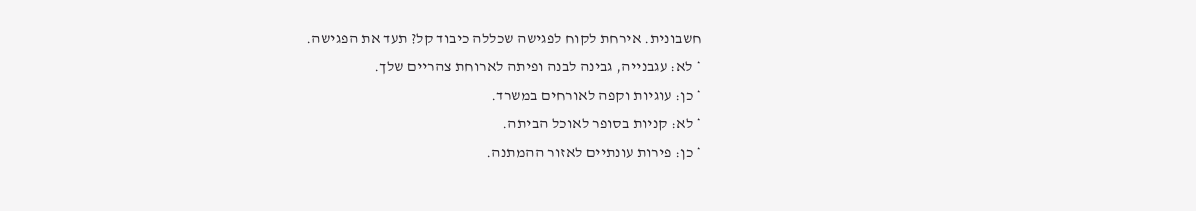חשבונית. אירחת לקוח לפגישה שכללה כיבוד קל? תעד את הפגישה.
* לא: עגבנייה, גבינה לבנה ופיתה לארוחת צהריים שלך.
* כן: עוגיות וקפה לאורחים במשרד.
* לא: קניות בסופר לאוכל הביתה.
* כן: פירות עונתיים לאזור ההמתנה.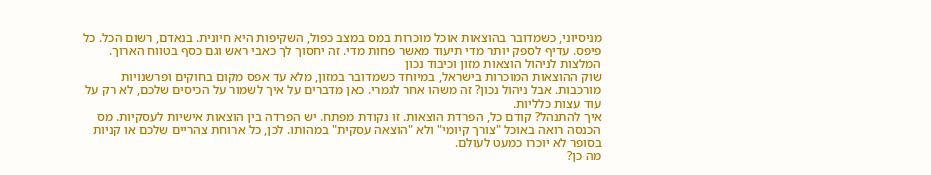מניסיוני, כשמדובר בהוצאות אוכל מוכרות במס במצב כפול, השקיפות היא חיונית. בנאדם, רשום הכל. כל פיפס. עדיף לספק יותר מדי תיעוד מאשר פחות מדי. זה יחסוך לך כאבי ראש וגם כסף בטווח הארוך.
המלצות לניהול הוצאות מזון וכיבוד נכון
שוק ההוצאות המוכרות בישראל, במיוחד כשמדובר במזון, מלא עד אפס מקום בחוקים ופרשנויות מורכבות. אבל ניהול נכון? זה משהו אחר לגמרי. כאן מדברים על איך לשמור על הכיסים שלכם, לא רק על עוד עצות כלליות.
איך להתנהל? קודם כל, הפרדת הוצאות. זו נקודת מפתח. יש הפרדה בין הוצאות אישיות לעסקיות. מס הכנסה רואה באוכל "צורך קיומי" ולא "הוצאה עסקית" במהותו. לכן, כל ארוחת צהריים שלכם או קניות בסופר לא יוכרו כמעט לעולם.
מה כן?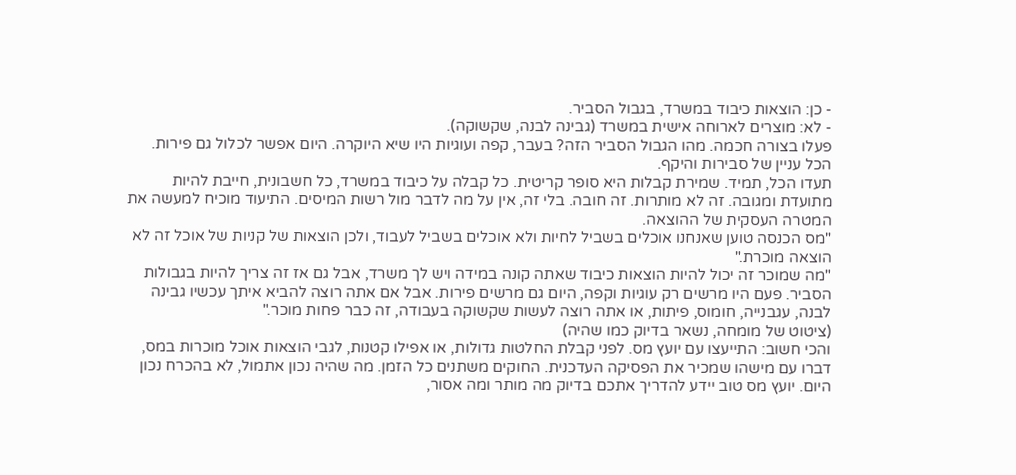- כן: הוצאות כיבוד במשרד, בגבול הסביר.
- לא: מוצרים לארוחה אישית במשרד (גבינה לבנה, שקשוקה).
פעלו בצורה חכמה. מהו הגבול הסביר הזה? בעבר, קפה ועוגיות היו שיא היוקרה. היום אפשר לכלול גם פירות. הכל עניין של סבירות והיקף.
תעדו הכל, תמיד. שמירת קבלות היא סופר קריטית. כל קבלה על כיבוד במשרד, כל חשבונית, חייבת להיות מתועדת ומגובה. זה לא מותרות. זה חובה. בלי זה, אין על מה לדבר מול רשות המיסים. התיעוד מוכיח למעשה את המטרה העסקית של ההוצאה.
"מס הכנסה טוען שאנחנו אוכלים בשביל לחיות ולא אוכלים בשביל לעבוד, ולכן הוצאות של קניות של אוכל זה לא הוצאה מוכרת."
"מה שמוכר זה יכול להיות הוצאות כיבוד שאתה קונה במידה ויש לך משרד, אבל גם אז זה צריך להיות בגבולות הסביר. פעם היו מרשים רק עוגיות וקפה, היום גם מרשים פירות. אבל אם אתה רוצה להביא איתך עכשיו גבינה לבנה, עגבנייה, חומוס, פיתות, או אתה רוצה לעשות שקשוקה בעבודה, זה כבר פחות מוכר."
(ציטוט של מומחה, נשאר בדיוק כמו שהיה)
והכי חשוב: התייעצו עם יועץ מס. לפני קבלת החלטות גדולות, או אפילו קטנות, לגבי הוצאות אוכל מוכרות במס, דברו עם מישהו שמכיר את הפסיקה העדכנית. החוקים משתנים כל הזמן. מה שהיה נכון אתמול, לא בהכרח נכון היום. יועץ מס טוב יידע להדריך אתכם בדיוק מה מותר ומה אסור,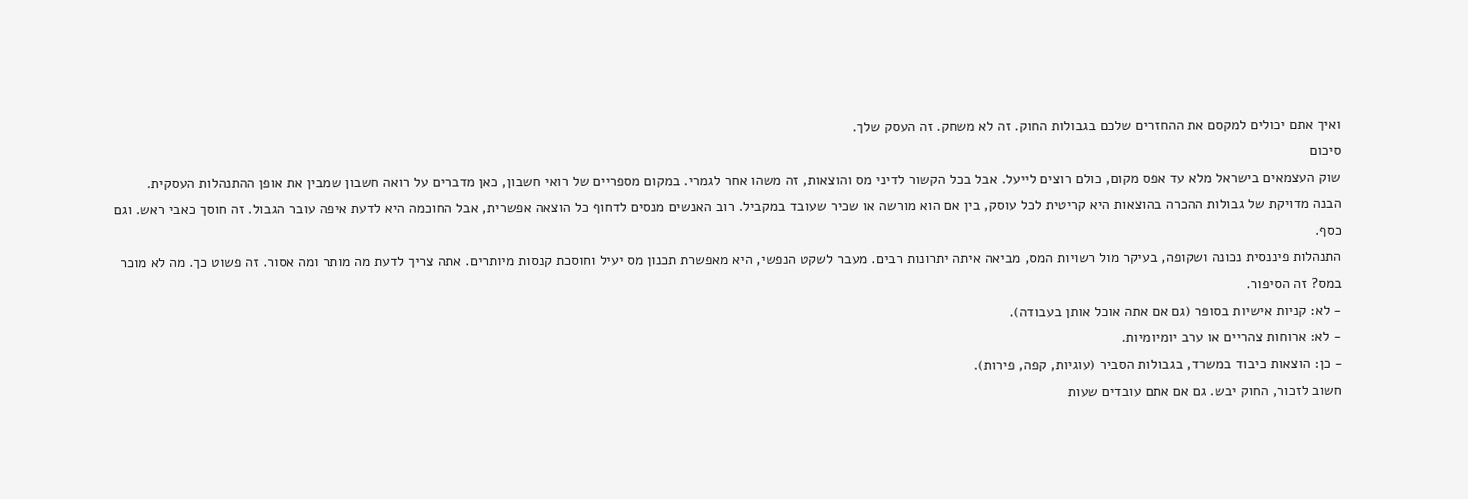ואיך אתם יכולים למקסם את ההחזרים שלכם בגבולות החוק. זה לא משחק. זה העסק שלך.
סיכום
שוק העצמאים בישראל מלא עד אפס מקום, כולם רוצים לייעל. אבל בכל הקשור לדיני מס והוצאות, זה משהו אחר לגמרי. במקום מספריים של רואי חשבון, כאן מדברים על רואה חשבון שמבין את אופן ההתנהלות העסקית.
הבנה מדויקת של גבולות ההכרה בהוצאות היא קריטית לכל עוסק, בין אם הוא מורשה או שכיר שעובד במקביל. רוב האנשים מנסים לדחוף כל הוצאה אפשרית, אבל החוכמה היא לדעת איפה עובר הגבול. זה חוסך כאבי ראש. וגם כסף.
התנהלות פיננסית נכונה ושקופה, בעיקר מול רשויות המס, מביאה איתה יתרונות רבים. מעבר לשקט הנפשי, היא מאפשרת תכנון מס יעיל וחוסכת קנסות מיותרים. אתה צריך לדעת מה מותר ומה אסור. זה פשוט כך. מה לא מוכר במס? זה הסיפור.
- לא: קניות אישיות בסופר (גם אם אתה אוכל אותן בעבודה).
- לא: ארוחות צהריים או ערב יומיומיות.
- כן: הוצאות כיבוד במשרד, בגבולות הסביר (עוגיות, קפה, פירות).
חשוב לזכור, החוק יבש. גם אם אתם עובדים שעות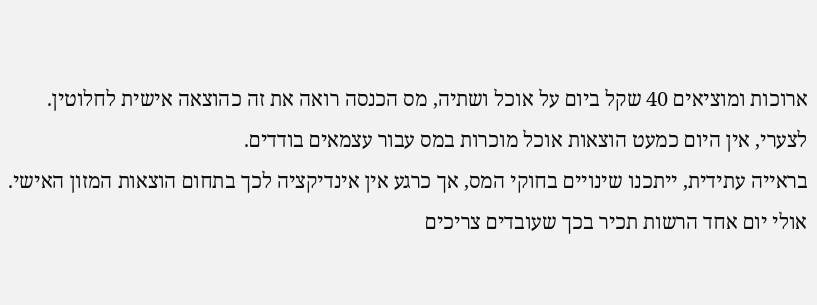ארוכות ומוציאים 40 שקל ביום על אוכל ושתיה, מס הכנסה רואה את זה כהוצאה אישית לחלוטין. לצערי, אין היום כמעט הוצאות אוכל מוכרות במס עבור עצמאים בודדים.
בראייה עתידית, ייתכנו שינויים בחוקי המס, אך כרגע אין אינדיקציה לכך בתחום הוצאות המזון האישי. אולי יום אחד הרשות תכיר בכך שעובדים צריכים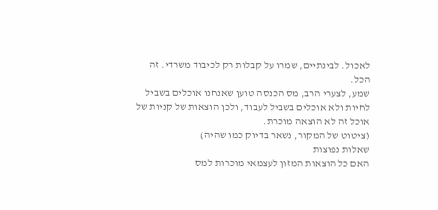לאכול. לבינתיים, שמרו על קבלות רק לכיבוד משרדי. זה הכל.
שמע, לצערי הרב, מס הכנסה טוען שאנחנו אוכלים בשביל לחיות ולא אוכלים בשביל לעבוד, ולכן הוצאות של קניות של אוכל זה לא הוצאה מוכרת.
(ציטוט של המקור, נשאר בדיוק כמו שהיה)
שאלות נפוצות
האם כל הוצאות המזון לעצמאי מוכרות למס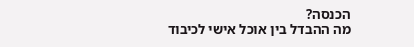הכנסה?
מה ההבדל בין אוכל אישי לכיבוד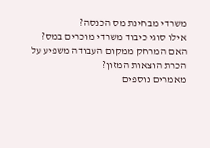משרדי מבחינת מס הכנסה?
אילו סוגי כיבוד משרדי מוכרים במס?
האם המרחק ממקום העבודה משפיע על הכרת הוצאות המזון?
מאמרים נוספים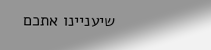שיעניינו אתכם